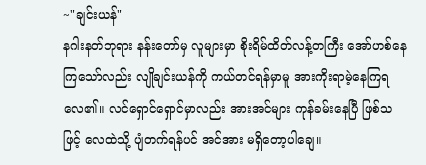~"ချင်းယန်"
နဂါးနတ်ဘုရား နန်းတော်မှ လူများမှာ စိုးရိမ်ထိတ်လန့်တကြီး အော်ဟစ်နေကြသော်လည်း လျိုချင်းယန်ကို ကယ်တင်ရန်မှာမူ အားကိုးရာမဲ့နေကြရလေ၏။ လင်ရှောင်ရှောင်မှာလည်း အားအင်များ ကုန်ခမ်းနေပြီ ဖြစ်သဖြင့် လေထဲသို့ ပျံတက်ရန်ပင် အင်အား မရှိတော့ပါချေ။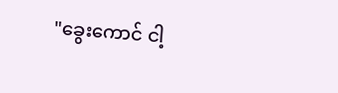"ခွေးကောင် ငါ့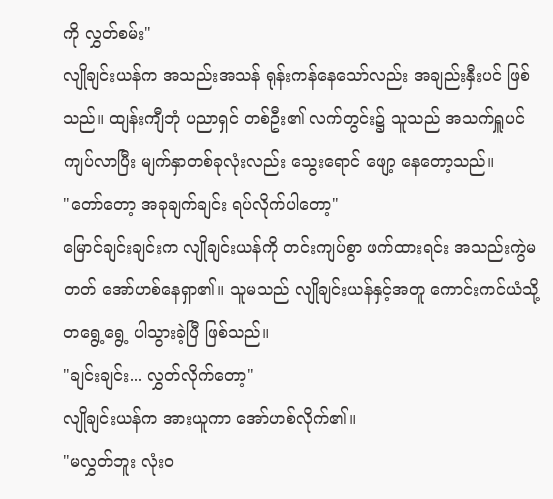ကို လွှတ်စမ်း"
လျိုချင်းယန်က အသည်းအသန် ရုန်းကန်နေသော်လည်း အချည်းနှီးပင် ဖြစ်သည်။ ထျန်းကျီဘုံ ပညာရှင် တစ်ဦး၏ လက်တွင်း၌ သူသည် အသက်ရှူပင် ကျပ်လာပြီး မျက်နှာတစ်ခုလုံးလည်း သွေးရောင် ဖျော့ နေတော့သည်။
"တော်တော့ အခုချက်ချင်း ရပ်လိုက်ပါတော့"
မြောင်ချင်းချင်းက လျိုချင်းယန်ကို တင်းကျပ်စွာ ဖက်ထားရင်း အသည်းကွဲမတတ် အော်ဟစ်နေရှာ၏။ သူမသည် လျိုချင်းယန်နှင့်အတူ ကောင်းကင်ယံသို့ တရွေ့ရွေ့ ပါသွားခဲ့ပြီ ဖြစ်သည်။
"ချင်းချင်း... လွှတ်လိုက်တော့"
လျိုချင်းယန်က အားယူကာ အော်ဟစ်လိုက်၏။
"မလွှတ်ဘူး လုံးဝ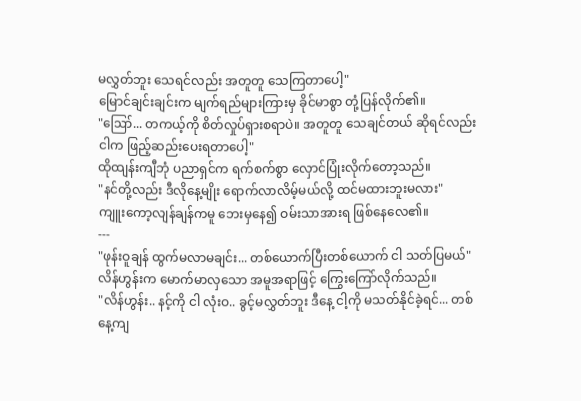မလွှတ်ဘူး သေရင်လည်း အတူတူ သေကြတာပေါ့"
မြောင်ချင်းချင်းက မျက်ရည်များကြားမှ ခိုင်မာစွာ တုံ့ပြန်လိုက်၏။
"ဪ... တကယ့်ကို စိတ်လှုပ်ရှားစရာပဲ။ အတူတူ သေချင်တယ် ဆိုရင်လည်း ငါက ဖြည့်ဆည်းပေးရတာပေါ့"
ထိုထျန်းကျီဘုံ ပညာရှင်က ရက်စက်စွာ လှောင်ပြုံးလိုက်တော့သည်။
"နင်တို့လည်း ဒီလိုနေ့မျိုး ရောက်လာလိမ့်မယ်လို့ ထင်မထားဘူးမလား"
ကျူးကော့လျန်ချန်ကမူ ဘေးမှနေ၍ ဝမ်းသာအားရ ဖြစ်နေလေ၏။
---
"ဖုန်းဝူချန် ထွက်မလာမချင်း... တစ်ယောက်ပြီးတစ်ယောက် ငါ သတ်ပြမယ်"
လိန်ဟွန်းက မောက်မာလှသော အမူအရာဖြင့် ကြွေးကြော်လိုက်သည်။
"လိန်ဟွန်း.. နင့်ကို ငါ လုံးဝ.. ခွင့်မလွှတ်ဘူး ဒီနေ့ ငါ့ကို မသတ်နိုင်ခဲ့ရင်... တစ်နေ့ကျ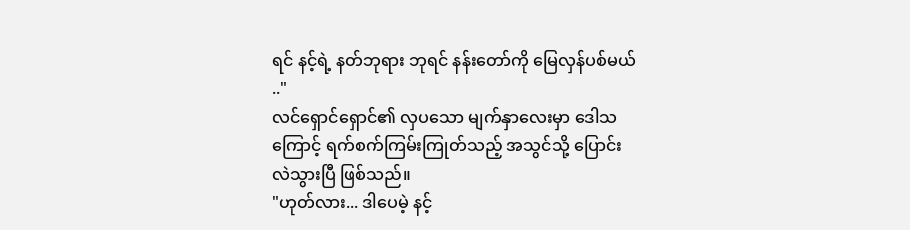ရင် နင့်ရဲ့ နတ်ဘုရား ဘုရင် နန်းတော်ကို မြေလှန်ပစ်မယ် .."
လင်ရှောင်ရှောင်၏ လှပသော မျက်နှာလေးမှာ ဒေါသကြောင့် ရက်စက်ကြမ်းကြုတ်သည့် အသွင်သို့ ပြောင်းလဲသွားပြီ ဖြစ်သည်။
"ဟုတ်လား... ဒါပေမဲ့ နင့်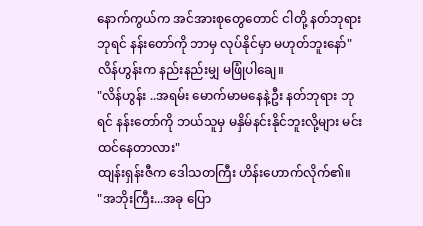နောက်ကွယ်က အင်အားစုတွေတောင် ငါတို့ နတ်ဘုရား ဘုရင် နန်းတော်ကို ဘာမှ လုပ်နိုင်မှာ မဟုတ်ဘူးနော်"
လိန်ဟွန်းက နည်းနည်းမျှ မဖြုံပါချေ။
"လိန်ဟွန်း ..အရမ်း မောက်မာမနေနဲ့ဦး နတ်ဘုရား ဘုရင် နန်းတော်ကို ဘယ်သူမှ မနှိမ်နင်းနိုင်ဘူးလို့များ မင်း ထင်နေတာလား"
ထျန်းရှန်းဇီက ဒေါသတကြီး ဟိန်းဟောက်လိုက်၏။
"အဘိုးကြီး...အခု ပြော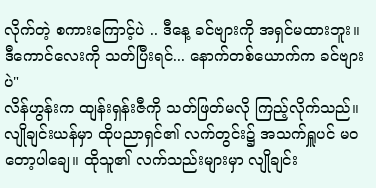လိုက်တဲ့ စကားကြောင့်ပဲ .. ဒီနေ့ ခင်ဗျားကို အရှင်မထားဘူး။ ဒီကောင်လေးကို သတ်ပြီးရင်... နောက်တစ်ယောက်က ခင်ဗျားပဲ"
လိန်ဟွန်းက ထျန်းရှန်းဇီကို သတ်ဖြတ်မလို ကြည့်လိုက်သည်။
လျိုချင်းယန်မှာ ထိုပညာရှင်၏ လက်တွင်း၌ အသက်ရှူပင် မဝတော့ပါချေ။ ထိုသူ၏ လက်သည်းများမှာ လျိုချင်း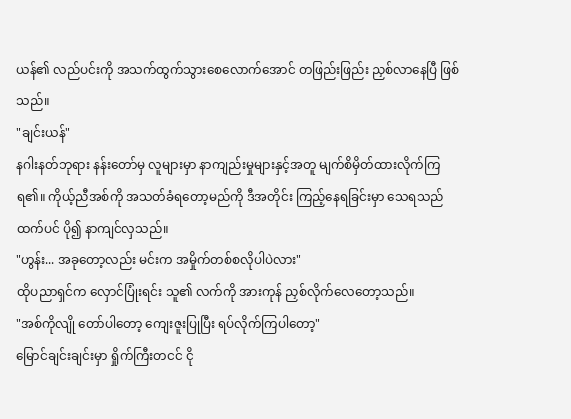ယန်၏ လည်ပင်းကို အသက်ထွက်သွားစေလောက်အောင် တဖြည်းဖြည်း ညှစ်လာနေပြီ ဖြစ်သည်။
"ချင်းယန်"
နဂါးနတ်ဘုရား နန်းတော်မှ လူများမှာ နာကျည်းမှုများနှင့်အတူ မျက်စိမှိတ်ထားလိုက်ကြရ၏။ ကိုယ့်ညီအစ်ကို အသတ်ခံရတော့မည်ကို ဒီအတိုင်း ကြည့်နေရခြင်းမှာ သေရသည်ထက်ပင် ပို၍ နာကျင်လှသည်။
"ဟွန်း... အခုတော့လည်း မင်းက အမှိုက်တစ်စလိုပါပဲလား"
ထိုပညာရှင်က လှောင်ပြုံးရင်း သူ၏ လက်ကို အားကုန် ညှစ်လိုက်လေတော့သည်။
"အစ်ကိုလျို တော်ပါတော့ ကျေးဇူးပြုပြီး ရပ်လိုက်ကြပါတော့"
မြောင်ချင်းချင်းမှာ ရှိုက်ကြီးတငင် ငို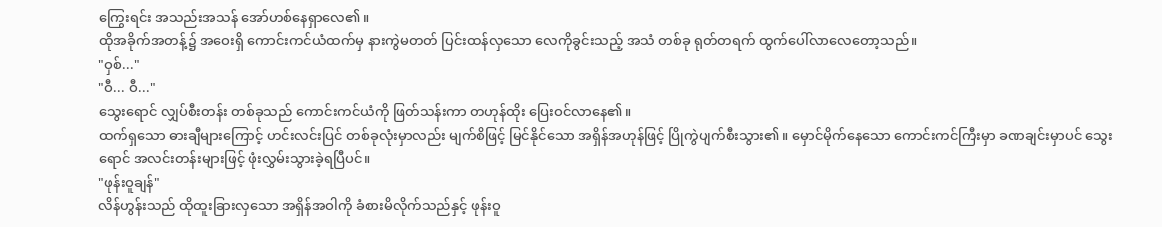ကြွေးရင်း အသည်းအသန် အော်ဟစ်နေရှာလေ၏။
ထိုအခိုက်အတန့်၌ အဝေးရှိ ကောင်းကင်ယံထက်မှ နားကွဲမတတ် ပြင်းထန်လှသော လေကိုခွင်းသည့် အသံ တစ်ခု ရုတ်တရက် ထွက်ပေါ်လာလေတော့သည်။
"ဝှစ်..."
"ဝီ... ဝီ..."
သွေးရောင် လျှပ်စီးတန်း တစ်ခုသည် ကောင်းကင်ယံကို ဖြတ်သန်းကာ တဟုန်ထိုး ပြေးဝင်လာနေ၏။
ထက်ရှသော ဓားချီများကြောင့် ဟင်းလင်းပြင် တစ်ခုလုံးမှာလည်း မျက်စိဖြင့် မြင်နိုင်သော အရှိန်အဟုန်ဖြင့် ပြိုကွဲပျက်စီးသွား၏။ မှောင်မိုက်နေသော ကောင်းကင်ကြီးမှာ ခဏချင်းမှာပင် သွေးရောင် အလင်းတန်းများဖြင့် ဖုံးလွှမ်းသွားခဲ့ရပြီပင်။
"ဖုန်းဝူချန်"
လိန်ဟွန်းသည် ထိုထူးခြားလှသော အရှိန်အဝါကို ခံစားမိလိုက်သည်နှင့် ဖုန်းဝူ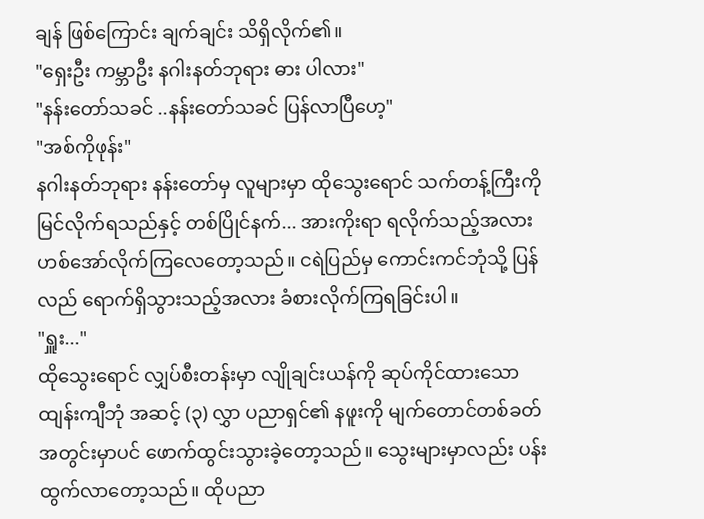ချန် ဖြစ်ကြောင်း ချက်ချင်း သိရှိလိုက်၏။
"ရှေးဦး ကမ္ဘာဦး နဂါးနတ်ဘုရား ဓား ပါလား"
"နန်းတော်သခင် ..နန်းတော်သခင် ပြန်လာပြီဟေ့"
"အစ်ကိုဖုန်း"
နဂါးနတ်ဘုရား နန်းတော်မှ လူများမှာ ထိုသွေးရောင် သက်တန့်ကြီးကို မြင်လိုက်ရသည်နှင့် တစ်ပြိုင်နက်... အားကိုးရာ ရလိုက်သည့်အလား ဟစ်အော်လိုက်ကြလေတော့သည်။ ငရဲပြည်မှ ကောင်းကင်ဘုံသို့ ပြန်လည် ရောက်ရှိသွားသည့်အလား ခံစားလိုက်ကြရခြင်းပါ။
"ရှူး..."
ထိုသွေးရောင် လျှပ်စီးတန်းမှာ လျိုချင်းယန်ကို ဆုပ်ကိုင်ထားသော ထျန်းကျီဘုံ အဆင့် (၃) လွှာ ပညာရှင်၏ နဖူးကို မျက်တောင်တစ်ခတ်အတွင်းမှာပင် ဖောက်ထွင်းသွားခဲ့တော့သည်။ သွေးများမှာလည်း ပန်းထွက်လာတော့သည်။ ထိုပညာ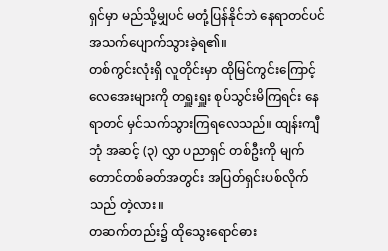ရှင်မှာ မည်သို့မျှပင် မတုံ့ပြန်နိုင်ဘဲ နေရာတင်ပင် အသက်ပျောက်သွားခဲ့ရ၏။
တစ်ကွင်းလုံးရှိ လူတိုင်းမှာ ထိုမြင်ကွင်းကြောင့် လေအေးများကို တရှူးရှူး စုပ်သွင်းမိကြရင်း နေရာတင် မှင်သက်သွားကြရလေသည်။ ထျန်းကျီဘုံ အဆင့် (၃) လွှာ ပညာရှင် တစ်ဦးကို မျက်တောင်တစ်ခတ်အတွင်း အပြတ်ရှင်းပစ်လိုက်သည် တဲ့လား။
တဆက်တည်း၌ ထိုသွေးရောင်ဓား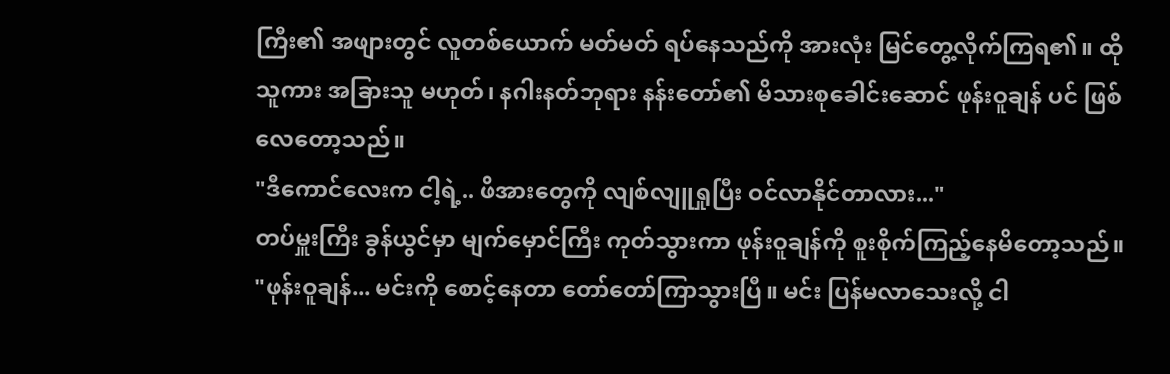ကြီး၏ အဖျားတွင် လူတစ်ယောက် မတ်မတ် ရပ်နေသည်ကို အားလုံး မြင်တွေ့လိုက်ကြရ၏။ ထိုသူကား အခြားသူ မဟုတ်၊ နဂါးနတ်ဘုရား နန်းတော်၏ မိသားစုခေါင်းဆောင် ဖုန်းဝူချန် ပင် ဖြစ်လေတော့သည်။
"ဒီကောင်လေးက ငါ့ရဲ့.. ဖိအားတွေကို လျစ်လျူရှုပြီး ဝင်လာနိုင်တာလား..."
တပ်မှူးကြီး ခွန်ယွင်မှာ မျက်မှောင်ကြီး ကုတ်သွားကာ ဖုန်းဝူချန်ကို စူးစိုက်ကြည့်နေမိတော့သည်။
"ဖုန်းဝူချန်... မင်းကို စောင့်နေတာ တော်တော်ကြာသွားပြီ။ မင်း ပြန်မလာသေးလို့ ငါ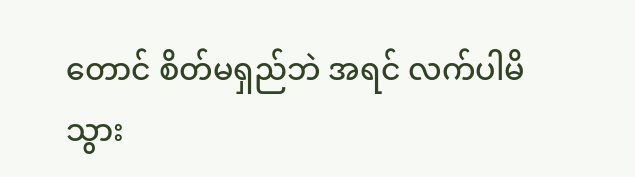တောင် စိတ်မရှည်ဘဲ အရင် လက်ပါမိသွား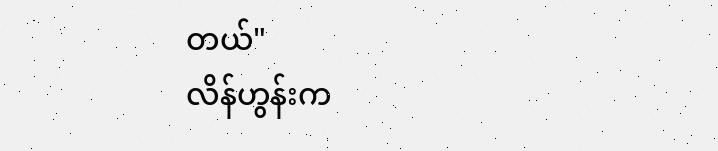တယ်"
လိန်ဟွန်းက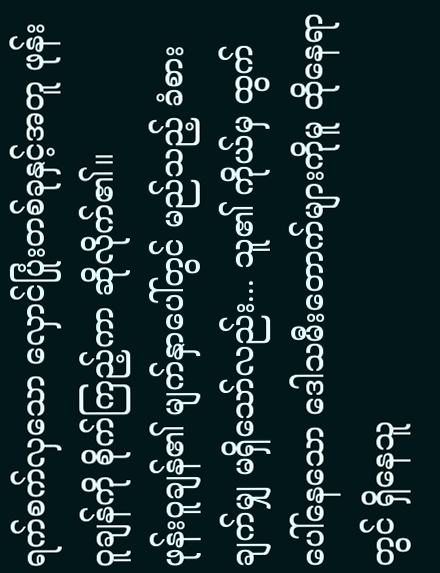ရက်စက်လှသော လှောင်ပြုံးတစ်ခုနှင့်အတူ ဖုန်းဝူချန်ကို စိုက်ကြည့်ကာ ဆိုလိုက်၏။
ဖုန်းဝူချန်၏ မျက်နှာပေါ်တွင် မည်သည့် ခံစားချက်မျှ မရှိသော်လည်း... သူ၏ ကိုယ်မှ ထွက်ပေါ်နေသော ဒေါသမီးတောက်များကိုမူ ထိုနေရာတွင် ရှိနေသူ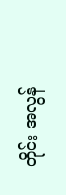တိုင်း အလွန်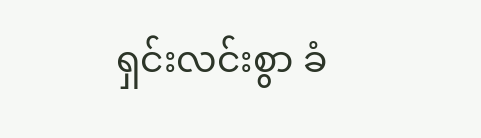ရှင်းလင်းစွာ ခံ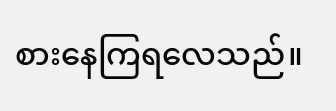စားနေကြရလေသည်။